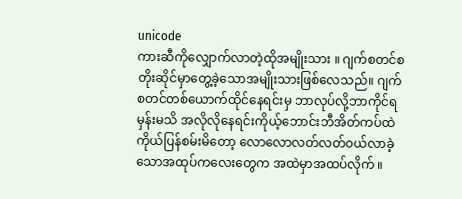unicode
ကားဆီကိုလျှောက်လာတဲ့ထိုအမျိုးသား ။ ဂျက်စတင်စတိုးဆိုင်မှာတွေ့ခဲ့သောအမျိုးသားဖြစ်လေသည်။ ဂျက်စတင်တစ်ယောက်ထိုင်နေရင်းမှ ဘာလုပ်လို့ဘာကိုင်ရမှန်းမသိ အလိုလိုနေရင်းကိုယ့်ဘောင်းဘီအိတ်ကပ်ထဲကိုယ်ပြန်စမ်းမိတော့ လောလောလတ်လတ်၀ယ်လာခဲ့သောအထုပ်ကလေးတွေက အထဲမှာအထပ်လိုက် ။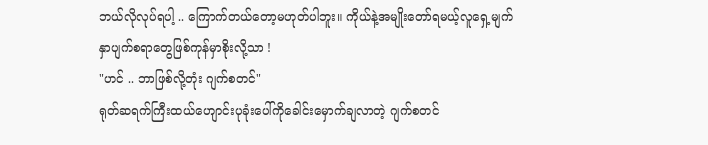ဘယ်လိုလုပ်ရပါ့ .. ကြောက်တယ်တော့မဟုတ်ပါဘူး။ ကိုယ်နဲ့အမျိုးတော်ရမယ့်လူရှေ့မျက်နှာပျက်စရာတွေဖြစ်ကုန်မှာစိုးလို့သာ !
"ဟင် .. ဘာဖြစ်လို့တုံး ဂျက်စတင်"
ရုတ်ဆရက်ကြီးထယ်ဟျောင်းပုခုံးပေါ်ကိုခေါင်းမှောက်ချလာတဲ့ ဂျက်စတင်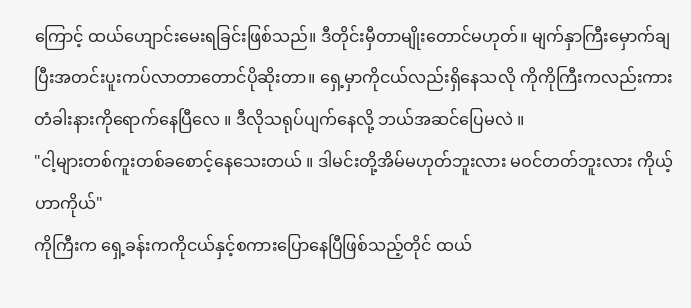ကြောင့် ထယ်ဟျောင်းမေးရခြင်းဖြစ်သည်။ ဒီတိုင်းမှီတာမျိုးတောင်မဟုတ်။ မျက်နှာကြီးမှောက်ချပြီးအတင်းပူးကပ်လာတာတောင်ပိုဆိုးတာ။ ရှေ့မှာကိုငယ်လည်းရှိနေသလို ကိုကိုကြီးကလည်းကားတံခါးနားကိုရောက်နေပြီလေ ။ ဒီလိုသရုပ်ပျက်နေလို့ ဘယ်အဆင်ပြေမလဲ ။
"ငါ့များတစ်ကူးတစ်ခစောင့်နေသေးတယ် ။ ဒါမင်းတို့အိမ်မဟုတ်ဘူးလား မဝင်တတ်ဘူးလား ကိုယ့်ဟာကိုယ်"
ကိုကြီးက ရှေ့ခန်းကကိုငယ်နှင့်စကားပြောနေပြီဖြစ်သည့်တိုင် ထယ်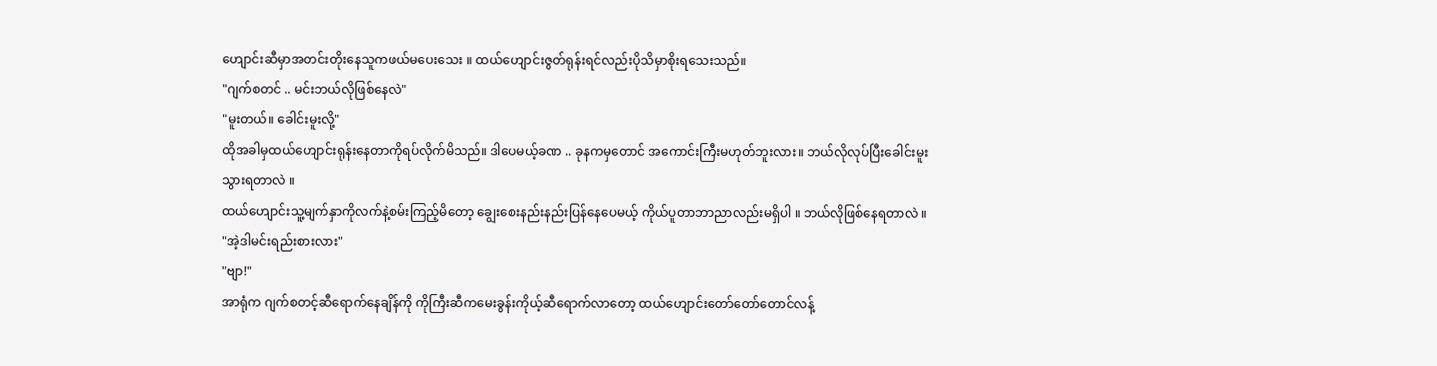ဟျောင်းဆီမှာအတင်းတိုးနေသူကဖယ်မပေးသေး ။ ထယ်ဟျောင်းဇွတ်ရုန်းရင်လည်းပိုသိမှာစိုးရသေးသည်။
"ဂျက်စတင် .. မင်းဘယ်လိုဖြစ်နေလဲ"
"မူးတယ်။ ခေါင်းမူးလို့"
ထိုအခါမှထယ်ဟျောင်းရုန်းနေတာကိုရပ်လိုက်မိသည်။ ဒါပေမယ့်ခဏ .. ခုနကမှတောင် အကောင်းကြီးမဟုတ်ဘူးလား။ ဘယ်လိုလုပ်ပြီးခေါင်းမူးသွားရတာလဲ ။
ထယ်ဟျောင်းသူ့မျက်နှာကိုလက်နဲ့စမ်းကြည့်မိတော့ ချွေးစေးနည်းနည်းပြန်နေပေမယ့် ကိုယ်ပူတာဘာညာလည်းမရှိပါ ။ ဘယ်လိုဖြစ်နေရတာလဲ ။
"အဲ့ဒါမင်းရည်းစားလား"
"ဗျာ!"
အာရုံက ဂျက်စတင့်ဆီရောက်နေချိန်ကို ကိုကြီးဆီကမေးခွန်းကိုယ့်ဆီရောက်လာတော့ ထယ်ဟျောင်းတော်တော်တောင်လန့်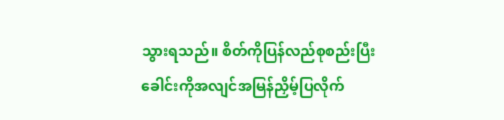သွားရသည်။ စိတ်ကိုပြန်လည်စုစည်းပြီး ခေါင်းကိုအလျင်အမြန်ညှိမ့်ပြလိုက်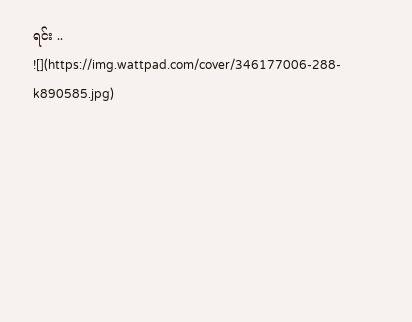ရင်း ..
![](https://img.wattpad.com/cover/346177006-288-k890585.jpg)